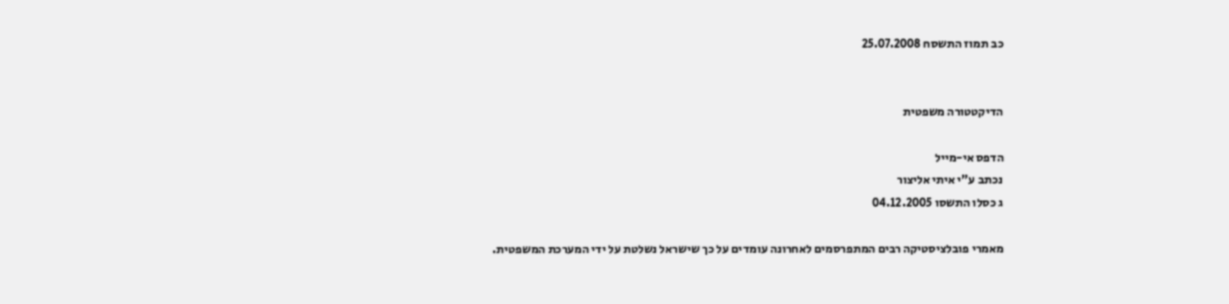כב תמוז התשסח 25.07.2008


הדיקטטורה משפטית

הדפס אי-מייל
נכתב ע"י איתי אליצור
ג כסלו התשסו 04.12.2005

מאמרי פובלציסטיקה רבים המתפרסמים לאחרונה עומדים על כך שישראל נשלטת על ידי המערכת המשפטית.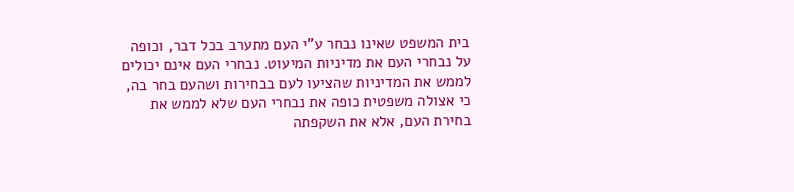בית המשפט שאינו נבחר ע"י העם מתערב בכל דבר, וכופה על נבחרי העם את מדיניות המיעוט. נבחרי העם אינם יכולים לממש את המדיניות שהציעו לעם בבחירות ושהעם בחר בה, כי אצולה משפטית כופה את נבחרי העם שלא לממש את בחירת העם, אלא את השקפתה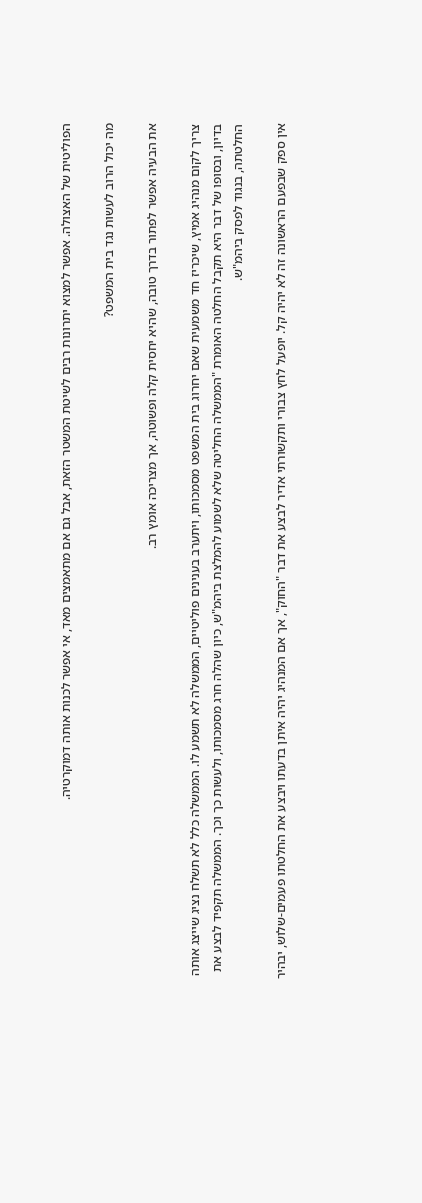הפוליטית של האצולה. אפשר למצוא יתרונות רבים לשיטת המשטר הזאת, אבל גם אם מתאמצים מאד, אי אפשר לכנות אותה דמוקרטיה.

מה יכול הרוב לעשות נגד בית המשפט?

את הבעיה אפשר לפתור בדרך טובה, שהיא יחסית קלה ופשוטה, אך מצריכה אומץ רב.

צריך לקום מנהיג אמיץ, שיכריז חד משמעית שאם יחרוג בית המשפט מסמכותו, ויתערב בענינים פוליטיים, הממשלה לא תשמע לו. הממשלה כלל לא תשלח נציג שייצג אותה בדיון, ובסופו של דבר היא תקבל החלטה האומרת "הממשלה החליטה שלא לשמוע להמלצת ביהמ"ש, כיון שהלה חרג מסמכותו, ולעשות כך וכך. הממשלה תקפיד לבצע את החלטתה, בנגוד לפסק ביהמ"ש.

אין ספק שבפעם הראשונה זה לא יהיה קל. יופעל לחץ צבורי ותקשורתי אדיר לבצע את דבר "החוק", אך אם המנהיג יהיה איתן בדעתו ויבצע את החלטתו פעמים-שלוש, יבהיר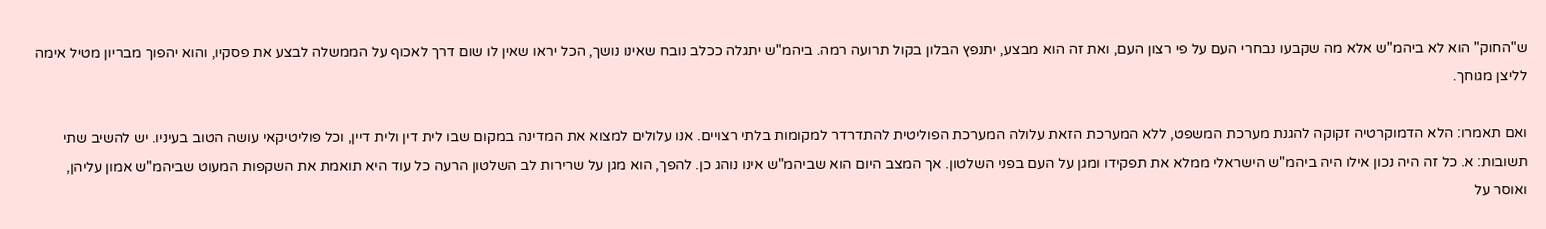ש"החוק" הוא לא ביהמ"ש אלא מה שקבעו נבחרי העם על פי רצון העם, ואת זה הוא מבצע, יתנפץ הבלון בקול תרועה רמה. ביהמ"ש יתגלה ככלב נובח שאינו נושך, הכל יראו שאין לו שום דרך לאכוף על הממשלה לבצע את פסקיו, והוא יהפוך מבריון מטיל אימה לליצן מגוחך.

ואם תאמרו: הלא הדמוקרטיה זקוקה להגנת מערכת המשפט, ללא המערכת הזאת עלולה המערכת הפוליטית להתדרדר למקומות בלתי רצויים. אנו עלולים למצוא את המדינה במקום שבו לית דין ולית דיין, וכל פוליטיקאי עושה הטוב בעיניו. יש להשיב שתי תשובות: א. כל זה היה נכון אילו היה ביהמ"ש הישראלי ממלא את תפקידו ומגן על העם בפני השלטון. אך המצב היום הוא שביהמ"ש אינו נוהג כן. להפך, הוא מגן על שרירות לב השלטון הרעה כל עוד היא תואמת את השקפות המעוט שביהמ"ש אמון עליהן, ואוסר על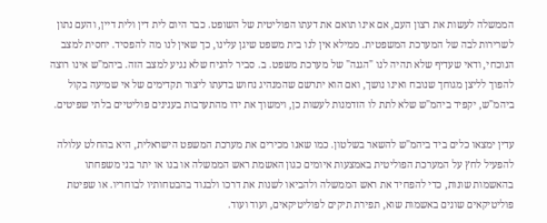הממשלה לעשות את רצון העם, אם אינו תואם את דעתו הפוליטית של השופט. כבר היום לית דין ולית דיין, והעם נתון לשרירות לבה של המערכת המשפטית. ממילא אין לנו בית משפט שיגן עלינו, כך שאין לנו מה להפסיד. יחסית למצב הנוכחי, ודאי שעדיף שלא תהיה לנו "הגנה" של מערכת משפט. ב. סביר להניח שלא נגיע למצב הזה. ביהמ"ש אינו רוצה להפוך לליצן מגוחך שנובח ואינו נושך, ואם הוא יתרשם שהמנהיג נחוש בדעתו ליצור תקדימים של אי שמיעה בקול ביהמ"ש, יקפיד ביהמ"ש שלא לתת לו הזדמנות לעשות כן, וימשוך את ידו מהתערבות בענינים פוליטיים בלתי שפיטים.

עדין ימצאו כלים ביד ביהמ"ש להשאר בשלטון. כמו שאנו מכירים את מערכת המשפט הישראלית, היא בהחלט עלולה להפעיל לחץ על המערכת הפוליטית באמצעות איומים כגון האשמת ראש הממשלה או בנו או יתר בני משפחתו בהאשמות שונות, כדי להפחיד את ראש הממשלה ולהביאו לשנות את דרכו ולבגוד בהבטחותיו לבוחריו. או שפיטת פוליטיקאים שונים באשמות שוא, תפירת תיקים לפוליטיקאים, ועוד ועוד.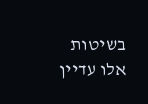בשיטות אלו עדיין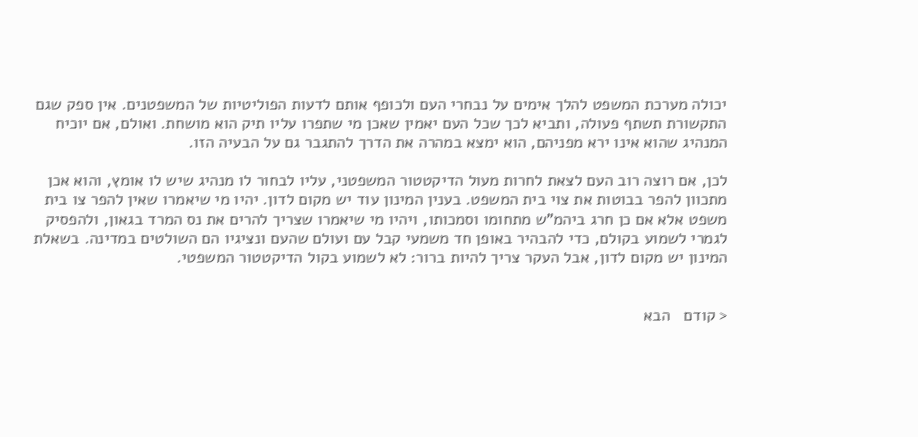יכולה מערכת המשפט להלך אימים על נבחרי העם ולכופף אותם לדעות הפוליטיות של המשפטנים. אין ספק שגם התקשורת תשתף פעולה, ותביא לכך שכל העם יאמין שאכן מי שתפרו עליו תיק הוא מושחת. ואולם, אם יוכיח המנהיג שהוא אינו ירא מפניהם, הוא ימצא במהרה את הדרך להתגבר גם על הבעיה הזו.

לכן, אם רוצה רוב העם לצאת לחרות מעול הדיקטטור המשפטני, עליו לבחור לו מנהיג שיש לו אומץ, והוא אכן מתכוון להפר בבוטות את צוי בית המשפט. בענין המינון עוד יש מקום לדון. יהיו מי שיאמרו שאין להפר צו בית משפט אלא אם כן חרג ביהמ"ש מתחומו וסמכותו, ויהיו מי שיאמרו שצריך להרים את נס המרד בגאון, ולהפסיק לגמרי לשמוע בקולם, כדי להבהיר באופן חד משמעי קבל עם ועולם שהעם ונציגיו הם השולטים במדינה. בשאלת המינון יש מקום לדון, אבל העקר צריך להיות ברור: לא לשמוע בקול הדיקטטור המשפטי.


< קודם   הבא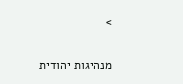>


מנהיגות יהודית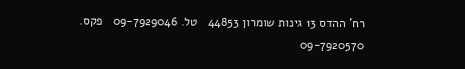רח' ההדס 13 גינות שומרון 44853   טל. 09-7929046   פקס. 09-7920570